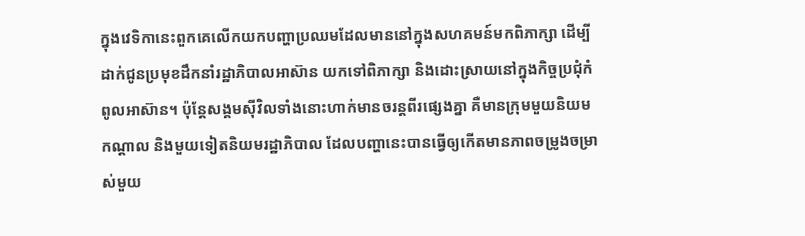ក្នុងវេទិកានេះពួកគេលើកយកបញ្ហាប្រឈមដែលមាននៅក្នុងសហគមន៍មកពិភាក្សា ដើម្បីដាក់ជូនប្រមុខដឹកនាំរដ្ឋាភិបាលអាស៊ាន យកទៅពិភាក្សា និងដោះស្រាយនៅក្នុងកិច្ចប្រជុំកំពូលអាស៊ាន។ ប៉ុន្តែសង្គមស៊ីវិលទាំងនោះហាក់មានចរន្តពីរផ្សេងគ្នា គឺមានក្រុមមួយនិយមកណ្តាល និងមួយទៀតនិយមរដ្ឋាភិបាល ដែលបញ្ហានេះបានធ្វើឲ្យកើតមានភាពចម្រូងចម្រាស់មួយ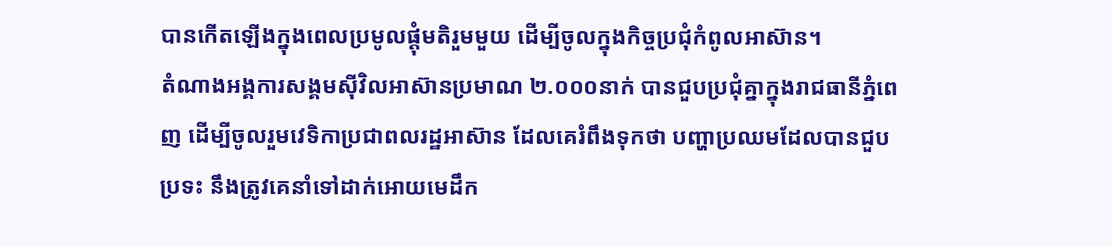បានកើតឡើងក្នុងពេលប្រមូលផ្តុំមតិរួមមួយ ដើម្បីចូលក្នុងកិច្ចប្រជុំកំពូលអាស៊ាន។
តំណាងអង្គការសង្គមស៊ីវិលអាស៊ានប្រមាណ ២.០០០នាក់ បានជួបប្រជុំគ្នាក្នុងរាជធានីភ្នំពេញ ដើម្បីចូលរួមវេទិកាប្រជាពលរដ្ឋអាស៊ាន ដែលគេរំពឹងទុកថា បញ្ហាប្រឈមដែលបានជួបប្រទះ នឹងត្រូវគេនាំទៅដាក់អោយមេដឹក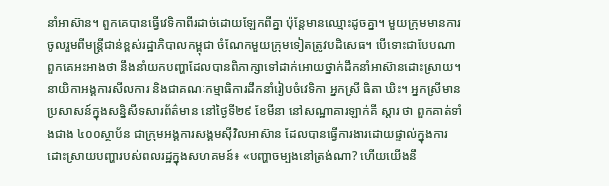នាំអាស៊ាន។ ពួកគេបានធ្វើវេទិកាពីរដាច់ដោយឡែកពីគ្នា ប៉ុន្តែមានឈ្មោះដូចគ្នា។ មួយក្រុមមានការចូលរួមពីមន្ត្រីជាន់ខ្ពស់រដ្ឋាភិបាលកម្ពុជា ចំណែកមួយក្រុមទៀតត្រូវបដិសេធ។ បើទោះជាបែបណា ពួកគេអះអាងថា នឹងនាំយកបញ្ហាដែលបានពិភាក្សាទៅដាក់អោយថ្នាក់ដឹកនាំអាស៊ានដោះស្រាយ។
នាយិកាអង្គការសីលការ និងជាគណៈកម្មាធិការដឹកនាំរៀបចំវេទិកា អ្នកស្រី ធិតា ឃិះ។ អ្នកស្រីមានប្រសាសន៍ក្នុងសន្និសីទសារព័ត៌មាន នៅថ្ងៃទី២៩ ខែមីនា នៅសណ្ឋាគារឡាក់គី ស្តារ ថា ពួកគាត់ទាំងជាង ៤០០ស្ថាប័ន ជាក្រុមអង្គការសង្គមស៊ីវិលអាស៊ាន ដែលបានធ្វើការងារដោយផ្ទាល់ក្នុងការដោះស្រាយបញ្ហារបស់ពលរដ្ឋក្នុងសហគមន៍៖ «បញ្ហាចម្បងនៅត្រង់ណា? ហើយយើងនឹ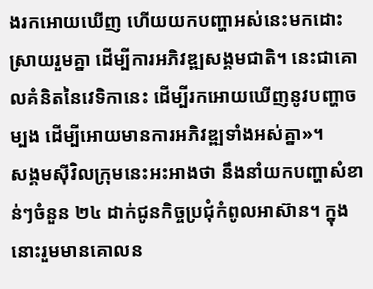ងរកអោយឃើញ ហើយយកបញ្ហាអស់នេះមកដោះស្រាយរួមគ្នា ដើម្បីការអភិវឌ្ឍសង្គមជាតិ។ នេះជាគោលគំនិតនៃវេទិកានេះ ដើម្បីរកអោយឃើញនូវបញ្ហាចម្បង ដើម្បីអោយមានការអភិវឌ្ឍទាំងអស់គ្នា»។
សង្គមស៊ីវិលក្រុមនេះអះអាងថា នឹងនាំយកបញ្ហាសំខាន់ៗចំនួន ២៤ ដាក់ជូនកិច្ចប្រជុំកំពូលអាស៊ាន។ ក្នុងនោះរួមមានគោលន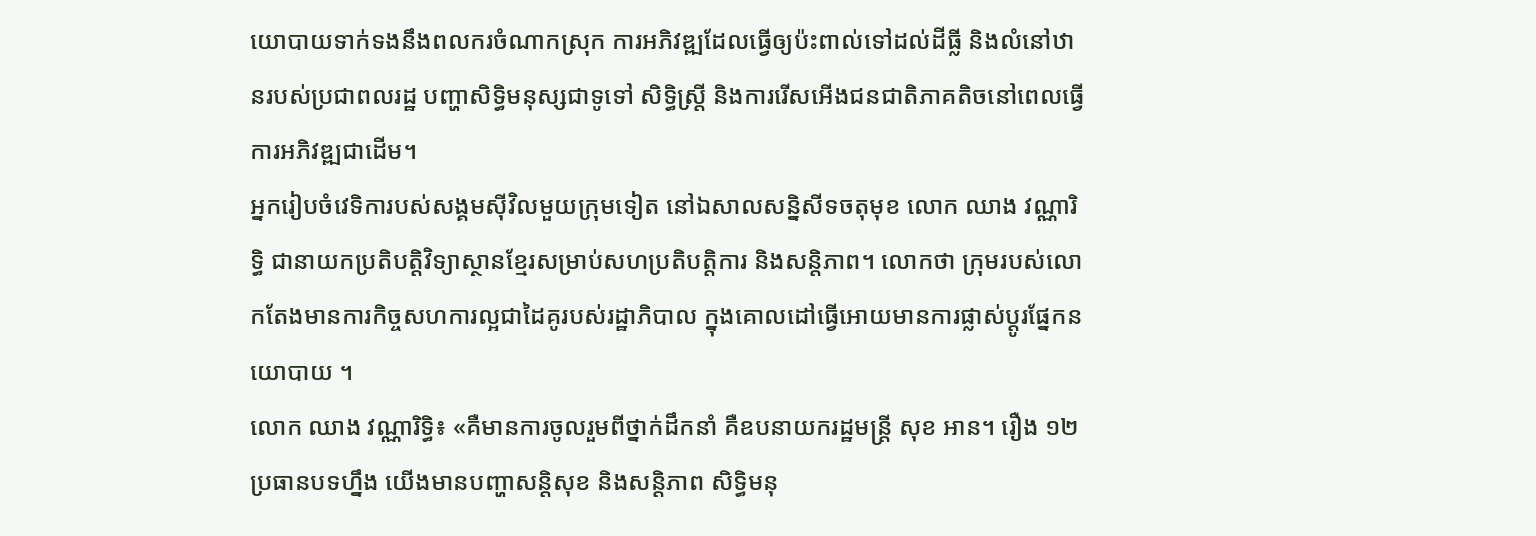យោបាយទាក់ទងនឹងពលករចំណាកស្រុក ការអភិវឌ្ឍដែលធ្វើឲ្យប៉ះពាល់ទៅដល់ដីធ្លី និងលំនៅឋានរបស់ប្រជាពលរដ្ឋ បញ្ហាសិទ្ធិមនុស្សជាទូទៅ សិទ្ធិស្ត្រី និងការរើសអើងជនជាតិភាគតិចនៅពេលធ្វើការអភិវឌ្ឍជាដើម។
អ្នករៀបចំវេទិការបស់សង្គមស៊ីវិលមួយក្រុមទៀត នៅឯសាលសន្និសីទចតុមុខ លោក ឈាង វណ្ណារិទ្ធិ ជានាយកប្រតិបត្តិវិទ្យាស្ថានខ្មែរសម្រាប់សហប្រតិបត្តិការ និងសន្តិភាព។ លោកថា ក្រុមរបស់លោកតែងមានការកិច្ចសហការល្អជាដៃគូរបស់រដ្ឋាភិបាល ក្នុងគោលដៅធ្វើអោយមានការផ្លាស់ប្ដូរផ្នែកនយោបាយ ។
លោក ឈាង វណ្ណារិទ្ធិ៖ «គឺមានការចូលរួមពីថ្នាក់ដឹកនាំ គឺឧបនាយករដ្ឋមន្ត្រី សុខ អាន។ រឿង ១២ប្រធានបទហ្នឹង យើងមានបញ្ហាសន្តិសុខ និងសន្តិភាព សិទ្ធិមនុ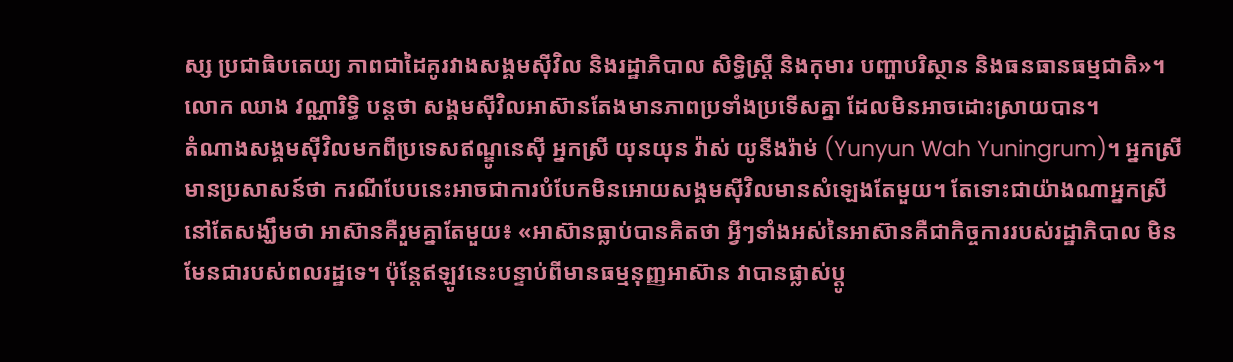ស្ស ប្រជាធិបតេយ្យ ភាពជាដៃគូរវាងសង្គមស៊ីវិល និងរដ្ឋាភិបាល សិទ្ធិស្ត្រី និងកុមារ បញ្ហាបរិស្ថាន និងធនធានធម្មជាតិ»។
លោក ឈាង វណ្ណារិទ្ធិ បន្តថា សង្គមស៊ីវិលអាស៊ានតែងមានភាពប្រទាំងប្រទើសគ្នា ដែលមិនអាចដោះស្រាយបាន។
តំណាងសង្គមស៊ីវិលមកពីប្រទេសឥណ្ឌូនេស៊ី អ្នកស្រី យុនយុន វ៉ាស់ យូនីងរ៉ាម់ (Yunyun Wah Yuningrum)។ អ្នកស្រីមានប្រសាសន៍ថា ករណីបែបនេះអាចជាការបំបែកមិនអោយសង្គមស៊ីវិលមានសំឡេងតែមួយ។ តែទោះជាយ៉ាងណាអ្នកស្រី នៅតែសង្ឃឹមថា អាស៊ានគឺរួមគ្នាតែមួយ៖ «អាស៊ានធ្លាប់បានគិតថា អ្វីៗទាំងអស់នៃអាស៊ានគឺជាកិច្ចការរបស់រដ្ឋាភិបាល មិនមែនជារបស់ពលរដ្ឋទេ។ ប៉ុន្តែឥឡូវនេះបន្ទាប់ពីមានធម្មនុញ្ញអាស៊ាន វាបានផ្លាស់ប្ដូ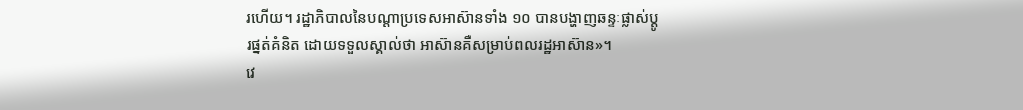រហើយ។ រដ្ឋាភិបាលនៃបណ្ដាប្រទេសអាស៊ានទាំង ១០ បានបង្ហាញឆន្ទៈផ្លាស់ប្ដូរផ្នត់គំនិត ដោយទទួលស្គាល់ថា អាស៊ានគឺសម្រាប់ពលរដ្ឋអាស៊ាន»។
វេ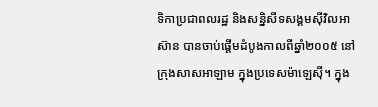ទិកាប្រជាពលរដ្ឋ និងសន្និសីទសង្គមស៊ីវិលអាស៊ាន បានចាប់ផ្ដើមដំបូងកាលពីឆ្នាំ២០០៥ នៅក្រុងសាសអាឡាម ក្នុងប្រទេសម៉ាឡេស៊ី។ ក្នុង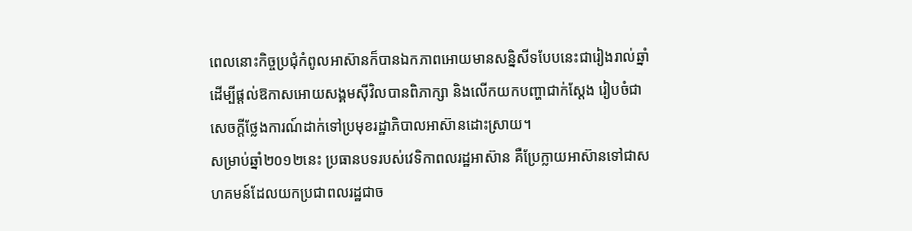ពេលនោះកិច្ចប្រជុំកំពូលអាស៊ានក៏បានឯកភាពអោយមានសន្និសីទបែបនេះជារៀងរាល់ឆ្នាំ ដើម្បីផ្ដល់ឱកាសអោយសង្គមស៊ីវិលបានពិភាក្សា និងលើកយកបញ្ហាជាក់ស្ដែង រៀបចំជាសេចក្ដីថ្លែងការណ៍ដាក់ទៅប្រមុខរដ្ឋាភិបាលអាស៊ានដោះស្រាយ។
សម្រាប់ឆ្នាំ២០១២នេះ ប្រធានបទរបស់វេទិកាពលរដ្ឋអាស៊ាន គឺប្រែក្លាយអាស៊ានទៅជាសហគមន៍ដែលយកប្រជាពលរដ្ឋជាច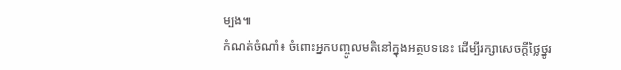ម្បង៕
កំណត់ចំណាំ៖ ចំពោះអ្នកបញ្ចូលមតិនៅក្នុងអត្ថបទនេះ ដើម្បីរក្សាសេចក្ដីថ្លៃថ្នូរ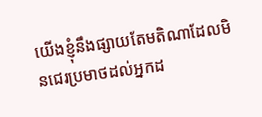យើងខ្ញុំនឹងផ្សាយតែមតិណាដែលមិនជេរប្រមាថដល់អ្នកដ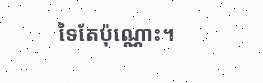ទៃតែប៉ុណ្ណោះ។